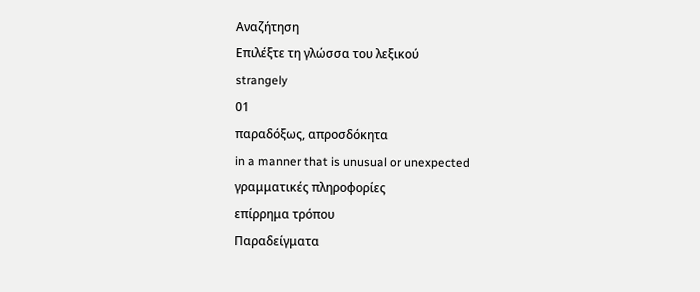Αναζήτηση
Επιλέξτε τη γλώσσα του λεξικού
strangely
01
παραδόξως, απροσδόκητα
in a manner that is unusual or unexpected
γραμματικές πληροφορίες
επίρρημα τρόπου
Παραδείγματα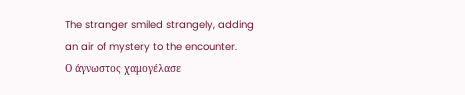The stranger smiled strangely, adding an air of mystery to the encounter.
Ο άγνωστος χαμογέλασε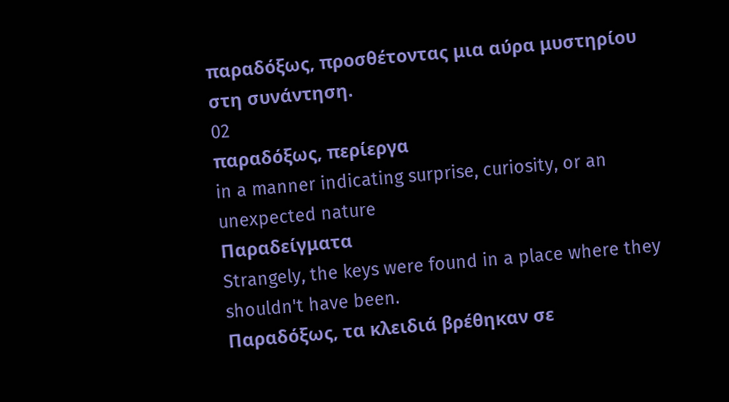παραδόξως, προσθέτοντας μια αύρα μυστηρίου στη συνάντηση.
02
παραδόξως, περίεργα
in a manner indicating surprise, curiosity, or an unexpected nature
Παραδείγματα
Strangely, the keys were found in a place where they shouldn't have been.
Παραδόξως, τα κλειδιά βρέθηκαν σε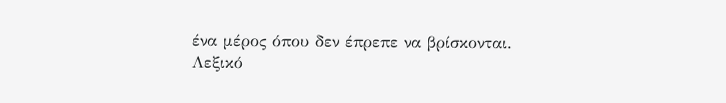ένα μέρος όπου δεν έπρεπε να βρίσκονται.
Λεξικό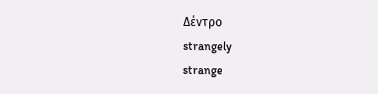Δέντρο
strangely
strange